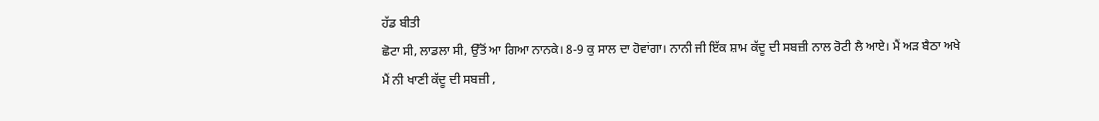ਹੱਡ ਬੀਤੀ
ਛੋਟਾ ਸੀ, ਲਾਡਲਾ ਸੀ, ਉੱਤੋਂ ਆ ਗਿਆ ਨਾਨਕੇ। 8-9 ਕੁ ਸਾਲ ਦਾ ਹੋਵਾਂਗਾ। ਨਾਨੀ ਜੀ ਇੱਕ ਸ਼ਾਮ ਕੱਦੂ ਦੀ ਸਬਜ਼ੀ ਨਾਲ ਰੋਟੀ ਲੈ ਆਏ। ਮੈਂ ਅੜ ਬੈਠਾ ਅਖੇ ਮੈਂ ਨੀ ਖਾਣੀ ਕੱਦੂ ਦੀ ਸਬਜ਼ੀ ,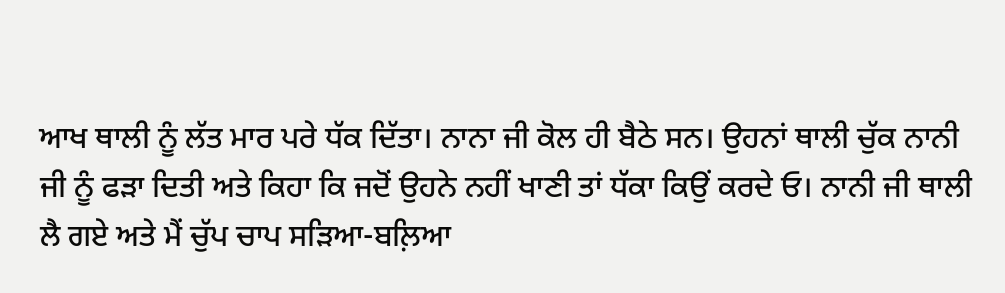ਆਖ ਥਾਲੀ ਨੂੰ ਲੱਤ ਮਾਰ ਪਰੇ ਧੱਕ ਦਿੱਤਾ। ਨਾਨਾ ਜੀ ਕੋਲ ਹੀ ਬੈਠੇ ਸਨ। ਉਹਨਾਂ ਥਾਲੀ ਚੁੱਕ ਨਾਨੀ ਜੀ ਨੂੰ ਫੜਾ ਦਿਤੀ ਅਤੇ ਕਿਹਾ ਕਿ ਜਦੋਂ ਉਹਨੇ ਨਹੀਂ ਖਾਣੀ ਤਾਂ ਧੱਕਾ ਕਿਉਂ ਕਰਦੇ ਓ। ਨਾਨੀ ਜੀ ਥਾਲੀ ਲੈ ਗਏ ਅਤੇ ਮੈਂ ਚੁੱਪ ਚਾਪ ਸੜਿਆ-ਬਲ਼ਿਆ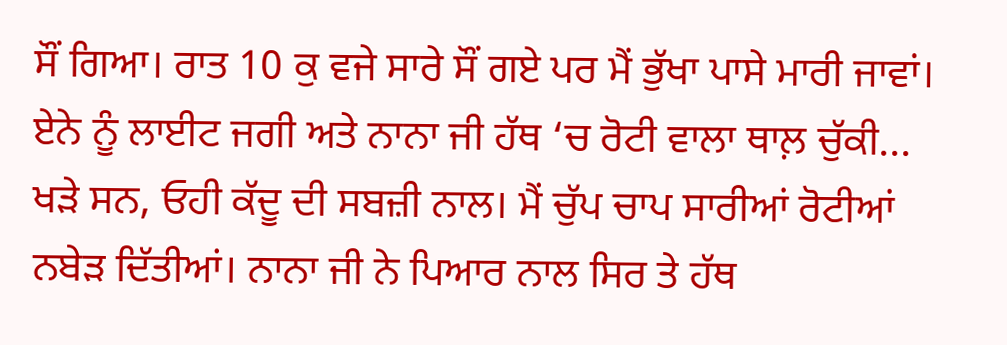ਸੌਂ ਗਿਆ। ਰਾਤ 10 ਕੁ ਵਜੇ ਸਾਰੇ ਸੌਂ ਗਏ ਪਰ ਮੈਂ ਭੁੱਖਾ ਪਾਸੇ ਮਾਰੀ ਜਾਵਾਂ। ਏਨੇ ਨੂੰ ਲਾਈਟ ਜਗੀ ਅਤੇ ਨਾਨਾ ਜੀ ਹੱਥ ‘ਚ ਰੋਟੀ ਵਾਲਾ ਥਾਲ਼ ਚੁੱਕੀ...
ਖੜੇ ਸਨ, ਓਹੀ ਕੱਦੂ ਦੀ ਸਬਜ਼ੀ ਨਾਲ। ਮੈਂ ਚੁੱਪ ਚਾਪ ਸਾਰੀਆਂ ਰੋਟੀਆਂ ਨਬੇੜ ਦਿੱਤੀਆਂ। ਨਾਨਾ ਜੀ ਨੇ ਪਿਆਰ ਨਾਲ ਸਿਰ ਤੇ ਹੱਥ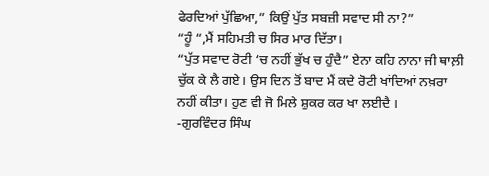ਫੇਰਦਿਆਂ ਪੁੱਛਿਆ,” ਕਿਉਂ ਪੁੱਤ ਸਬਜ਼ੀ ਸਵਾਦ ਸੀ ਨਾ?”
“ਹੂੰ “,ਮੈਂ ਸਹਿਮਤੀ ਚ ਸਿਰ ਮਾਰ ਦਿੱਤਾ।
“ਪੁੱਤ ਸਵਾਦ ਰੋਟੀ ‘ਚ ਨਹੀਂ ਭੁੱਖ ਚ ਹੁੰਦੈ” ਏਨਾ ਕਹਿ ਨਾਨਾ ਜੀ ਥਾਲ਼ੀ ਚੁੱਕ ਕੇ ਲੈ ਗਏ। ਉਸ ਦਿਨ ਤੋਂ ਬਾਦ ਮੈਂ ਕਦੇ ਰੋਟੀ ਖਾਂਦਿਆਂ ਨਖ਼ਰਾ ਨਹੀਂ ਕੀਤਾ। ਹੁਣ ਵੀ ਜੋ ਮਿਲੇ ਸ਼ੁਕਰ ਕਰ ਖਾ ਲਈਦੈ ।
-ਗੁਰਵਿੰਦਰ ਸਿੰਘ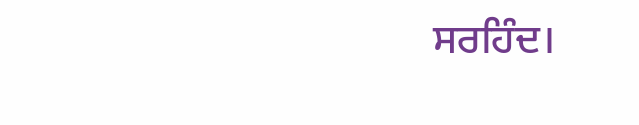ਸਰਹਿੰਦ।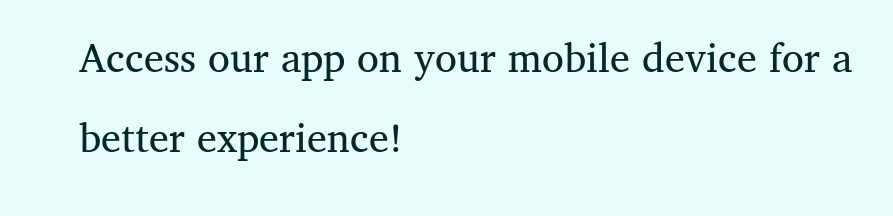Access our app on your mobile device for a better experience!